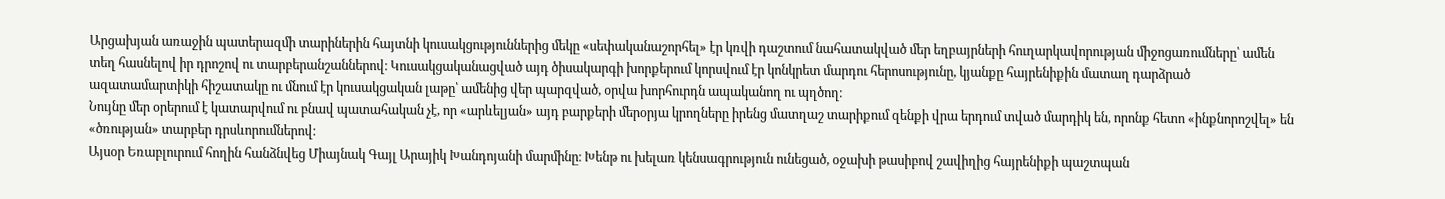Արցախյան առաջին պատերազմի տարիներին հայտնի կուսակցություններից մեկը «սեփականաշորհել» էր կռվի դաշտում նահատակված մեր եղբայրների հուղարկավորության միջոցառումները՝ ամեն տեղ հասնելով իր դրոշով ու տարբերանշաններով։ Կուսակցականացված այդ ծիսակարգի խորքերում կորսվում էր կոնկրետ մարդու հերոսությունը, կյանքը հայրենիքին մատաղ դարձրած ազատամարտիկի հիշատակը ու մնում էր կուսակցական լաթը՝ ամենից վեր պարզված, օրվա խորհուրդն ապականող ու պղծող։
Նույնը մեր օրերում է կատարվում ու բնավ պատահական չէ, որ «արևելյան» այդ բարքերի մերօրյա կրողները իրենց մատղաշ տարիքում զենքի վրա երդում տված մարդիկ են, որոնք հետո «ինքնորոշվել» են «ծռության» տարբեր դրսևորումներով։
Այսօր Եռաբլուրում հողին հանձնվեց Միայնակ Գայլ Արայիկ Խանդոյանի մարմինը։ Խենթ ու խելառ կենսագրություն ունեցած, օջախի թասիբով շավիղից հայրենիքի պաշտպան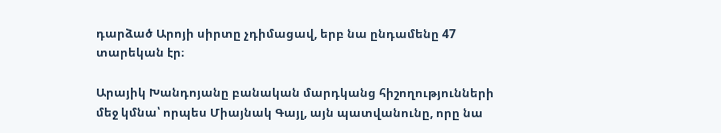դարձած Արոյի սիրտը չդիմացավ, երբ նա ընդամենը 47 տարեկան էր։

Արայիկ Խանդոյանը բանական մարդկանց հիշողությունների մեջ կմնա՝ որպես Միայնակ Գայլ, այն պատվանունը, որը նա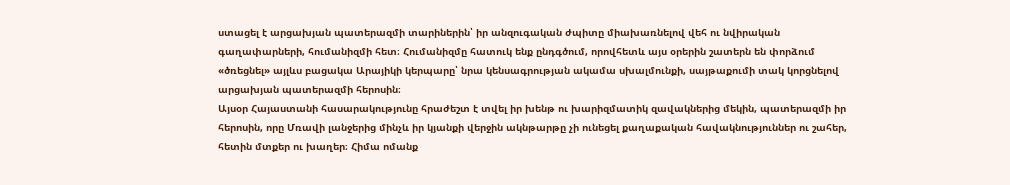ստացել է արցախյան պատերազմի տարիներին՝ իր անզուգական ժպիտը միախառնելով վեհ ու նվիրական գաղափարների, հումանիզմի հետ։ Հումանիզմը հատուկ ենք ընդգծում, որովհետև այս օրերին շատերն են փորձում «ծռեցնել» այլևս բացակա Արայիկի կերպարը՝ նրա կենսագրության ակամա սխալմունքի, սայթաքումի տակ կորցնելով արցախյան պատերազմի հերոսին։
Այսօր Հայաստանի հասարակությունը հրաժեշտ է տվել իր խենթ ու խարիզմատիկ զավակներից մեկին, պատերազմի իր հերոսին, որը Մռավի լանջերից մինչև իր կյանքի վերջին ակնթարթը չի ունեցել քաղաքական հավակնություններ ու շահեր, հետին մտքեր ու խաղեր։ Հիմա ոմանք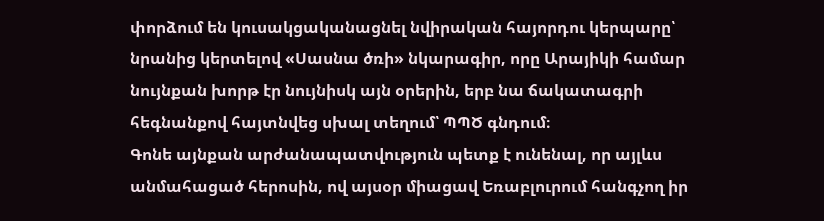փորձում են կուսակցականացնել նվիրական հայորդու կերպարը՝ նրանից կերտելով «Սասնա ծռի» նկարագիր, որը Արայիկի համար նույնքան խորթ էր նույնիսկ այն օրերին, երբ նա ճակատագրի հեգնանքով հայտնվեց սխալ տեղում՝ ՊՊԾ գնդում։
Գոնե այնքան արժանապատվություն պետք է ունենալ, որ այլևս անմահացած հերոսին, ով այսօր միացավ Եռաբլուրում հանգչող իր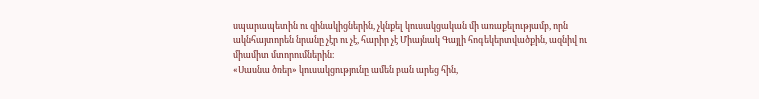սպարապետին ու զինակիցներին, չկնքել կուսակցական մի առաքելությամբ, որն ակնհայտորեն նրանը չէր ու չէ, հարիր չէ Միայնակ Գայլի հոգեկերտվածքին, ազնիվ ու միամիտ մտորումներին։
«Սասնա ծռեր» կուսակցությունը ամեն բան արեց հին,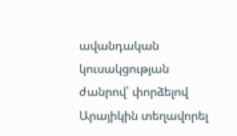ավանդական կուսակցության ժանրով՝ փորձելով Արայիկին տեղավորել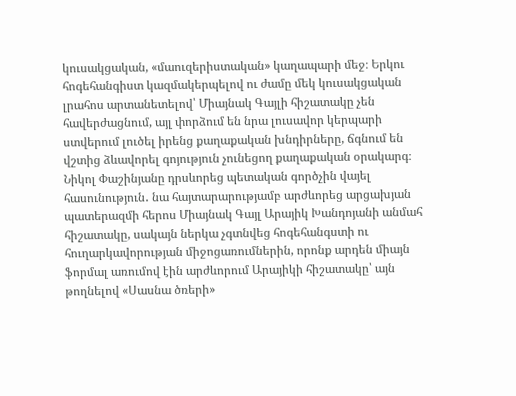կուսակցական, «մաուզերիստական» կաղապարի մեջ։ Երկու հոգեհանգիստ կազմակերպելով ու ժամը մեկ կուսակցական լրահոս արտանետելով՝ Միայնակ Գայլի հիշատակը չեն հավերժացնում, այլ փորձում են նրա լուսավոր կերպարի ստվերում լուծել իրենց քաղաքական խնդիրները, ճգնում են վշտից ձևավորել գոյություն չունեցող քաղաքական օրակարգ։
Նիկոլ Փաշինյանը դրսևորեց պետական գործչին վայել հասունություն․ նա հայտարարությամբ արժևորեց արցախյան պատերազմի հերոս Միայնակ Գայլ Արայիկ Խանդոյանի անմահ հիշատակը, սակայն ներկա չգտնվեց հոգեհանգստի ու հուղարկավորության միջոցառումներին, որոնք արդեն միայն ֆորմալ առումով էին արժևորում Արայիկի հիշատակը՝ այն թողնելով «Սասնա ծռերի»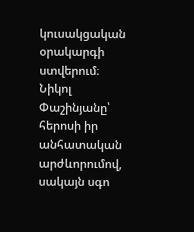կուսակցական օրակարգի ստվերում։
Նիկոլ Փաշինյանը՝ հերոսի իր անհատական արժևորումով, սակայն սգո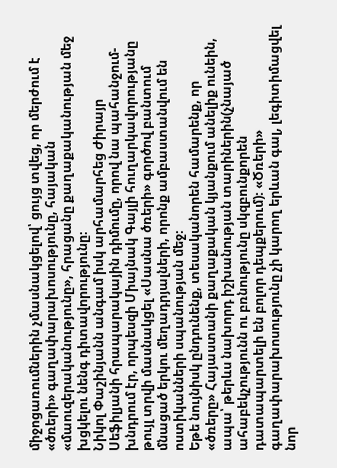միջոցառումներին չմասնակցելով՝ ցույց տվեց, որ մերժում է «ծռերի» գաղափարախոսությունը, հայական «մաուզերականությունը», հրացանը քաղաքականության մեջ խցկելու նենգ դիտավորությունը։
Նիկոլ Փաշինյանն անգամ իսկ արհամարհեց Ժիրայր Սեֆիլյանի հրապարակային դիմումը, որով նա պահանջում-խնդրում էր, որպեսզի Միայնակ Գայլի հուղարկավորությանը թույլ տրվի մասնակցել «Սասնա ծռերի» գործով բանտում մնացած երկու մեղադրյալների, որոնք ամբաստանվում են ոստիկանների սպանության մեջ։
Եթե նույնիսկ ընդունենք, տեսականորեն համարենք, որ «ծռերը» Հայաստանի քաղաքական կյանքում անելիք ունեին, ապա՝ թերևս նախորդ իշխանության տարիներին(չնայած ահաբեկչությունն ու բռնությունը սկզբունքորեն դատապարտելի են բոլոր դեպքերում)։ «Ծռերի» գաղափարախոսությունը չի կարող երևան գալ, լեգիտիմացվել նոր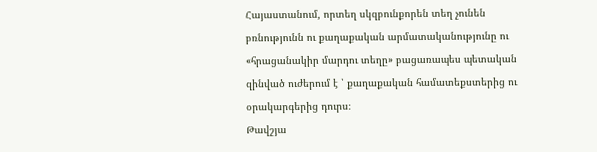Հայաստանում, որտեղ սկզբունքորեն տեղ չունեն բռնությունն ու քաղաքական արմատականությունը ու «հրացանակիր մարդու տեղը» բացառապես պետական զինված ուժերում է ՝ քաղաքական համատեքստերից ու օրակարգերից դուրս։
Թավշյա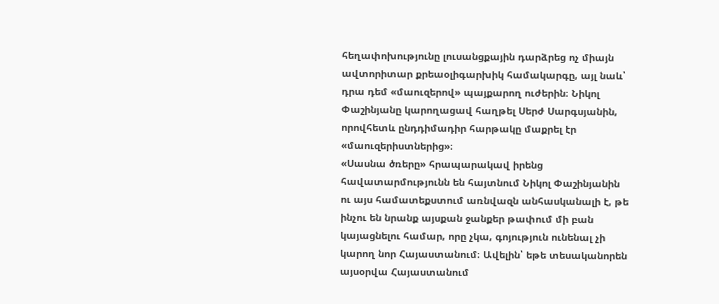հեղափոխությունը լուսանցքային դարձրեց ոչ միայն ավտորիտար քրեաօլիգարխիկ համակարգը, այլ նաև՝ դրա դեմ «մաուզերով» պայքարող ուժերին։ Նիկոլ Փաշինյանը կարողացավ հաղթել Սերժ Սարգսյանին, որովհետև ընդդիմադիր հարթակը մաքրել էր «մաուզերիստներից»։
«Սասնա ծռերը» հրապարակավ իրենց հավատարմությունն են հայտնում Նիկոլ Փաշինյանին ու այս համատեքստում առնվազն անհասկանալի է, թե ինչու են նրանք այսքան ջանքեր թափում մի բան կայացնելու համար, որը չկա, գոյություն ունենալ չի կարող նոր Հայաստանում։ Ավելին՝ եթե տեսականորեն այսօրվա Հայաստանում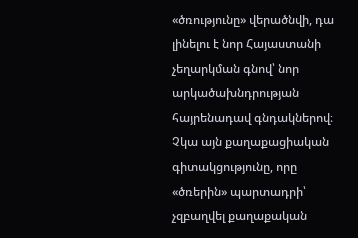«ծռությունը» վերածնվի, դա լինելու է նոր Հայաստանի չեղարկման գնով՝ նոր արկածախնդրության հայրենադավ գնդակներով։
Չկա այն քաղաքացիական գիտակցությունը, որը «ծռերին» պարտադրի՝ չզբաղվել քաղաքական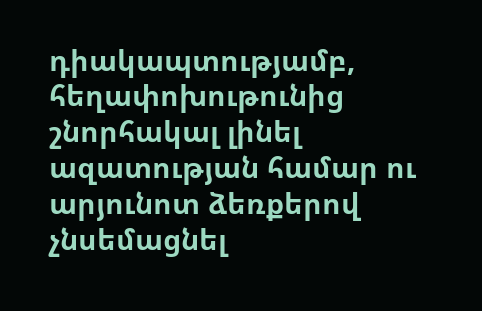դիակապտությամբ, հեղափոխութունից շնորհակալ լինել ազատության համար ու արյունոտ ձեռքերով չնսեմացնել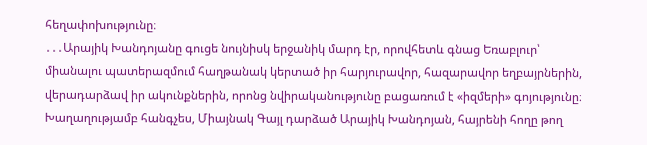հեղափոխությունը։
․․․Արայիկ Խանդոյանը գուցե նույնիսկ երջանիկ մարդ էր, որովհետև գնաց Եռաբլուր՝ միանալու պատերազմում հաղթանակ կերտած իր հարյուրավոր, հազարավոր եղբայրներին, վերադարձավ իր ակունքներին, որոնց նվիրականությունը բացառում է «իզմերի» գոյությունը։ Խաղաղությամբ հանգչես, Միայնակ Գայլ դարձած Արայիկ Խանդոյան, հայրենի հողը թող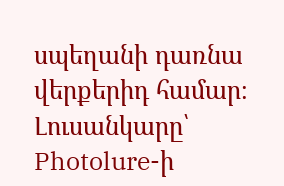սպեղանի դառնա վերքերիդ համար։
Լուսանկարը՝ Photolure-ի